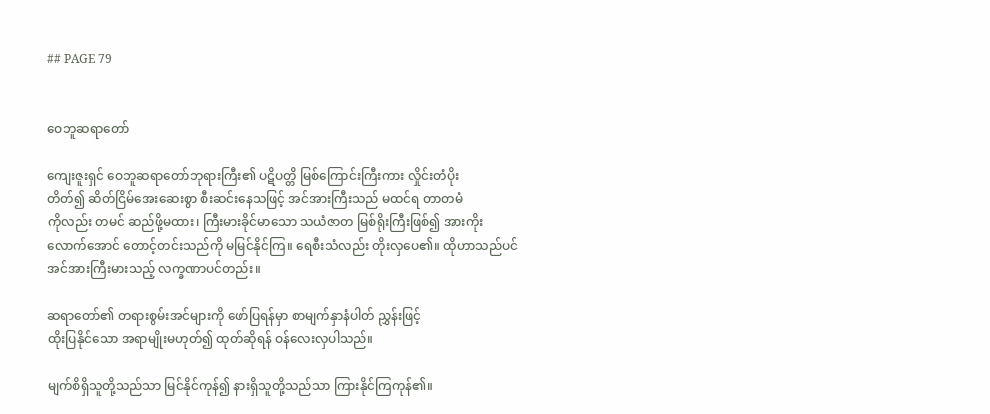## PAGE 79


ဝေဘူဆရာတော်

ကျေးဇူးရှင် ဝေဘူဆရာတော်ဘုရားကြီး၏ ပဋိပတ္တိ မြစ်ကြောင်းကြီးကား လှိုင်းတံပိုး
တိတ်၍ ဆိတ်ငြိမ်အေးဆေးစွာ စီးဆင်းနေသဖြင့် အင်အားကြီးသည် မထင်ရ တာတမံ
ကိုလည်း တမင် ဆည်ဖို့မထား၊ ကြီးမားခိုင်မာသော သယံဇာတ မြစ်ရိုးကြီးဖြစ်၍ အားကိုး
လောက်အောင် တောင့်တင်းသည်ကို မမြင်နိုင်ကြ။ ရေစီးသံလည်း တိုးလှပေ၏။ ထိုဟာသည်ပင်
အင်အားကြီးမားသည့် လက္ခဏာပင်တည်း။

ဆရာတော်၏ တရားစွမ်းအင်များကို ဖော်ပြရန်မှာ စာမျက်နှာနံပါတ် ညွှန်းဖြင့်
ထိုးပြနိုင်သော အရာမျိုးမဟုတ်၍ ထုတ်ဆိုရန် ဝန်လေးလှပါသည်။

မျက်စိရှိသူတို့သည်သာ မြင်နိုင်ကုန်၍ နားရှိသူတို့သည်သာ ကြားနိုင်ကြကုန်၏။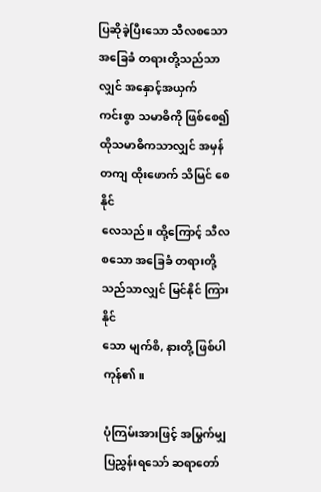ပြဆိုခဲ့ပြီးသော သီလစသော အခြေခံ တရားတို့သည်သာလျှင် အနှောင့်အယှက်
ကင်းစွာ သမာဓိကို ဖြစ်စေ၍ ထိုသမာဓိကသာလျှင် အမှန်တကျ ထိုးဖောက် သိမြင် စေနိုင်
လေသည်။ ထို့ကြောင့် သီလ စသော အခြေခံ တရားတို့သည်သာလျှင် မြင်နိုင် ကြားနိုင်
သော မျက်စိ, နားတို့ ဖြစ်ပါကုန်၏။

ပုံကြမ်းအားဖြင့် အမြွက်မျှ ပြညွှန်းရသော် ဆရာတော်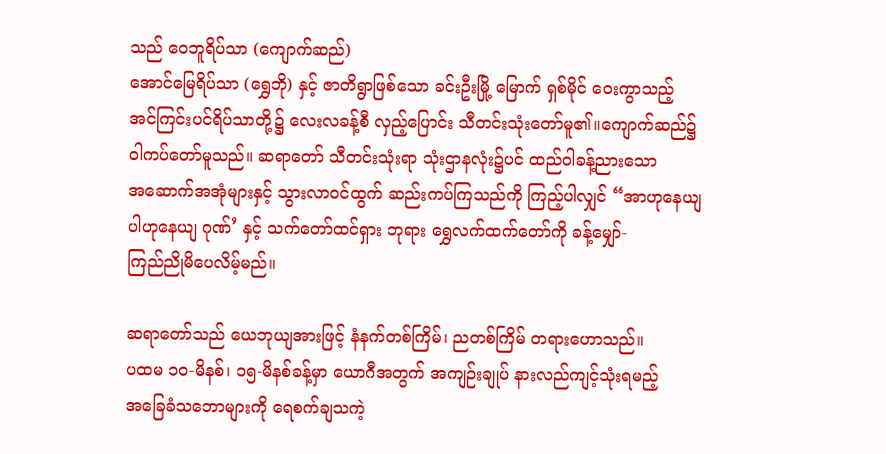သည် ဝေဘူရိပ်သာ (ကျောက်ဆည်)
အောင်မြေရိပ်သာ (ရွှေဘို) နှင့် ဇာတိရွာဖြစ်သော ခင်းဦးမြို့ မြောက် ရှစ်မိုင် ဝေးကွာသည့်
အင်ကြင်းပင်ရိပ်သာတို့၌ လေးလခန့်စီ လှည့်ပြောင်း သီတင်းသုံးတော်မူ၏။ကျောက်ဆည်၌
ဝါကပ်တော်မူသည်။ ဆရာတော် သီတင်းသုံးရာ သုံးဌာနလုံး၌ပင် ထည်ဝါခန့်ညားသော
အဆောက်အအုံများနှင့် သွားလာဝင်ထွက် ဆည်းကပ်ကြသည်ကို ကြည့်ပါလျှင် “အာဟုနေယျ
ပါဟုနေယျ ဂုဏ်’ နှင့် သက်တော်ထင်ရှား ဘုရား ရွှေလက်ထက်တော်ကို ခန့်မျှော်-
ကြည်ညိုမိပေလိမ့်မည်။

ဆရာတော်သည် ယေဘုယျအားဖြင့် နံနက်တစ်ကြိမ်၊ ညတစ်ကြိမ် တရားဟောသည်။
ပထမ ၁၀-မိနစ်၊ ၁၅-မိနစ်ခန့်မှာ ယောဂီအတွက် အကျဉ်းချုပ် နားလည်ကျင့်သုံးရမည့်
အခြေခံသဘောများကို ရေစက်ချသကဲ့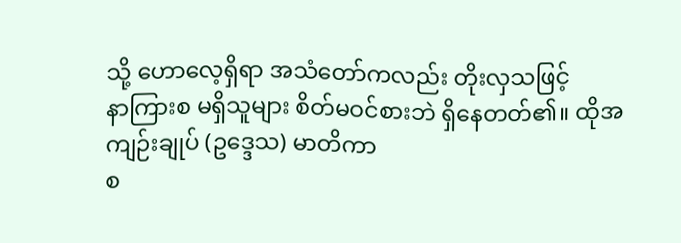သို့ ဟောလေ့ရှိရာ အသံတော်ကလည်း တိုးလှသဖြင့်
နာကြားစ မရှိသူများ စိတ်မဝင်စားဘဲ ရှိနေတတ်၏။ ထိုအကျဉ်းချုပ် (ဥဒ္ဒေသ) မာတိကာ
စ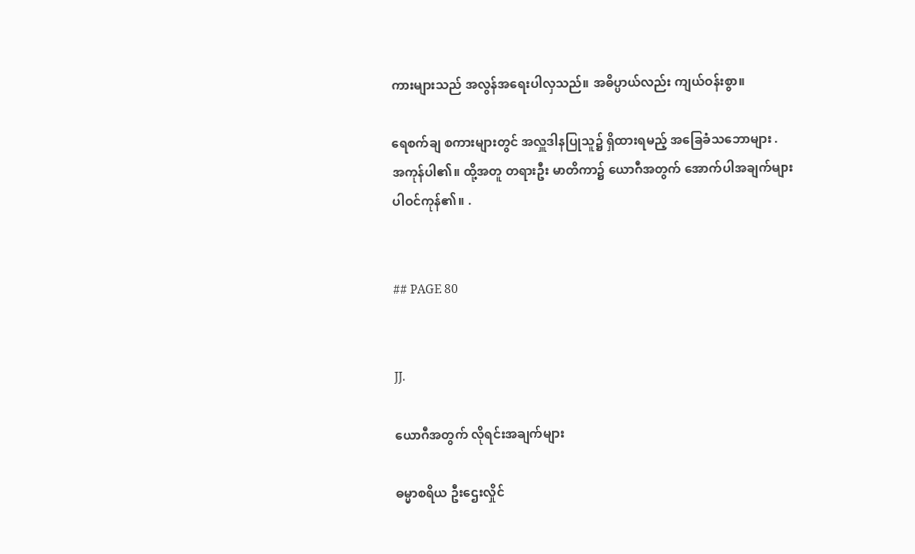ကားများသည် အလွန်အရေးပါလှသည်။ အဓိပ္ပာယ်လည်း ကျယ်ဝန်းစွာ။

ရေစက်ချ စကားများတွင် အလှူဒါနပြုသူ၌ ရှိထားရမည့် အခြေခံသဘောများ .
အကုန်ပါ၏။ ထို့အတူ တရားဦး မာတိကာ၌ ယောဂီအတွက် အောက်ပါအချက်များ
ပါဝင်ကုန်၏။ .


## PAGE 80


JJ.

ယောဂီအတွက် လိုရင်းအချက်များ

ဓမ္မာစရိယ ဦးဌေးလှိုင်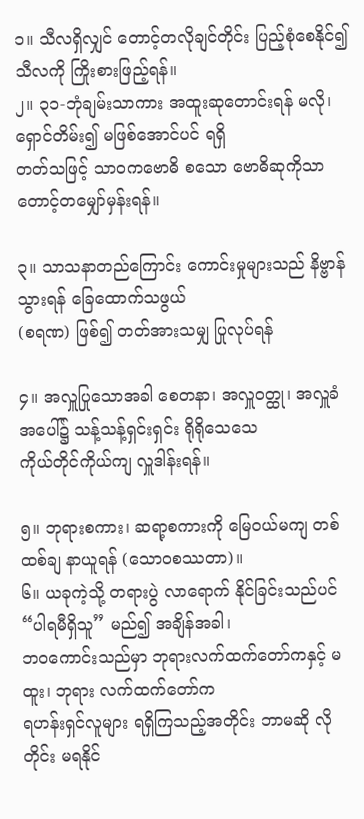၁။ သီလရှိလျှင် တောင့်တလိုချင်တိုင်း ပြည့်စုံစေနိုင်၍ သီလကို ကြိုးစားဖြည့်ရန်။
၂။ ၃၁-ဘုံချမ်းသာကား အထူးဆုတောင်းရန် မလို၊ ရှောင်တိမ်း၍ မဖြစ်အောင်ပင် ရရှိ
တတ်သဖြင့် သာဝကဗောဓိ စသော ဗောဓိဆုကိုသာ တောင့်တမျှော်မှန်းရန်။

၃။ သာသနာတည်ကြောင်း ကောင်းမှုများသည် နိဗ္ဗာန်သွားရန် ခြေထောက်သဖွယ်
(စရဏ) ဖြစ်၍ တတ်အားသမျှ ပြုလုပ်ရန်

၄။ အလှူပြုသောအခါ စေတနာ၊ အလှူဝတ္ထု၊ အလှူခံအပေါ်၌ သန့်သန့်ရှင်းရှင်း ရိုရိုသေသေ
ကိုယ်တိုင်ကိုယ်ကျ လှူဒါန်းရန်။

၅။ ဘုရားစကား၊ ဆရာ့စကားကို မြေဝယ်မကျ တစ်ထစ်ချ နာယူရန် (သောဝစဿတာ)။
၆။ ယခုကဲ့သို့ တရားပွဲ လာရောက် နိုင်ခြင်းသည်ပင် “ပါရမီရှိသူ” မည်၍ အချိန်အခါ၊
ဘဝကောင်းသည်မှာ ဘုရားလက်ထက်တော်ကနှင့် မထူး၊ ဘုရား လက်ထက်တော်က
ရဟန်းရှင်လူများ ရရှိကြသည့်အတိုင်း ဘာမဆို လိုတိုင်း မရနိုင်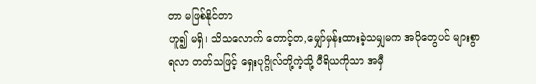တာ မဖြစ်နိုင်တာ
ဟူ၍ မရှိ၊ သိသလောက် တောင့်တ,မျှော်မှန်းထားခဲ့သမျှမက အပိုတွေပင် များစွာ
ရလာ တတ်သဖြင့် ရှေးပုဂ္ဂိုလ်တို့ကဲ့သို့ ဝီရိယကိုသာ အမှီ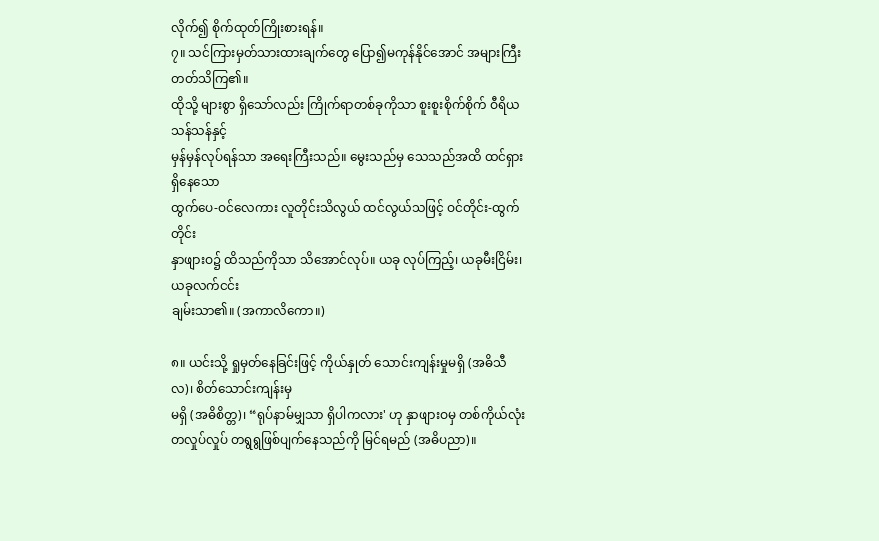လိုက်၍ စိုက်ထုတ်ကြိုးစားရန်။
၇။ သင်ကြားမှတ်သားထားချက်တွေ ပြော၍မကုန်နိုင်အောင် အများကြီး တတ်သိကြ၏။
ထိုသို့ များစွာ ရှိသော်လည်း ကြိုက်ရာတစ်ခုကိုသာ စူးစူးစိုက်စိုက် ဝီရိယသန်သန်နှင့်
မှန်မှန်လုပ်ရန်သာ အရေးကြီးသည်။ မွေးသည်မှ သေသည်အထိ ထင်ရှားရှိနေသော
ထွက်ပေ-ဝင်လေကား လူတိုင်းသိလွယ် ထင်လွယ်သဖြင့် ဝင်တိုင်း-ထွက်တိုင်း
နှာဖျားဝ၌ ထိသည်ကိုသာ သိအောင်လုပ်။ ယခု လုပ်ကြည့်၊ ယခုမီးငြိမ်း၊ ယခုလက်ငင်း
ချမ်းသာ၏။ (အကာလိကော။)

၈။ ယင်းသို့ ရှုမှတ်နေခြင်းဖြင့် ကိုယ်နှုတ် သောင်းကျန်းမှုမရှိ (အဓိသီလ)၊ စိတ်သောင်းကျန်းမှ
မရှိ (အဓိစိတ္တ)၊ “ရုပ်နာမ်မျှသာ ရှိပါကလား' ဟု နှာဖျားဝမှ တစ်ကိုယ်လုံး
တလှုပ်လှုပ် တရွရွဖြစ်ပျက်နေသည်ကို မြင်ရမည် (အဓိပညာ)။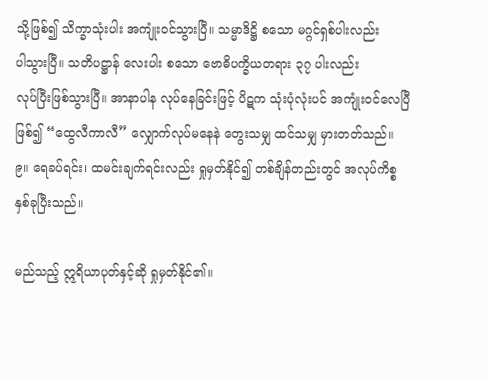သို့ဖြစ်၍ သိက္ခာသုံးပါး အကျုံးဝင်သွားပြီ။ သမ္မာဒိဋ္ဌိ စသော မဂ္ဂင်ရှစ်ပါးလည်း
ပါသွားပြီ။ သတိပဋ္ဌာန် လေးပါး စသော ဗောဓိပက္ခိယတရား ၃၇ ပါးလည်း
လုပ်ပြီးဖြစ်သွားပြီ။ အာနာပါန လုပ်နေခြင်းဖြင့် ပိဋက သုံးပုံလုံးပင် အကျုံးဝင်လေပြီ
ဖြစ်၍ “ထွေလီကာလီ” လျှောက်လုပ်မနေနဲ တွေးသမျှ ထင်သမျှ မှားတတ်သည်။
၉။ ရေခပ်ရင်း၊ ထမင်းချက်ရင်းလည်း ရှုမှတ်နိုင်၍ တစ်ချိန်တည်းတွင် အလုပ်ကိစ္စ
နှစ်ခုပြီးသည်။

မည်သည့် ဣရိယာပုတ်နှင့်ဆို ရှုမှတ်နိုင်၏။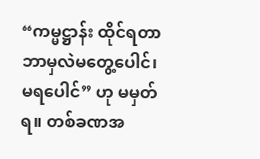“ကမ္မဋ္ဌာန်း ထိုင်ရတာ
ဘာမှလဲမတွေ့ပေါင်၊ မရပေါင်” ဟု မမှတ်ရ။ တစ်ခဏအ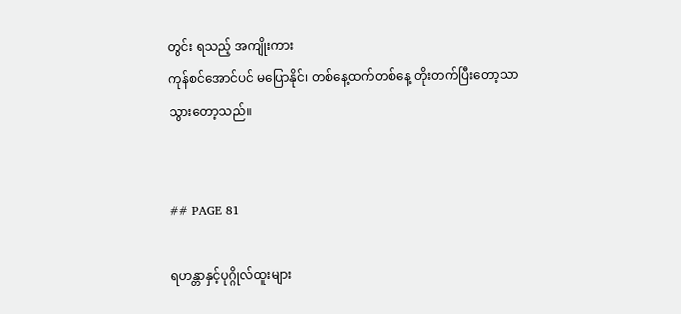တွင်း ရသည့် အကျိုးကား
ကုန်စင်အောင်ပင် မပြောနိုင်၊ တစ်နေ့ထက်တစ်နေ့ တိုးတက်ပြီးတော့သာ သွားတော့သည်။


## PAGE 81

ရဟန္တာနှင့်ပုဂ္ဂိုလ်ထူးများ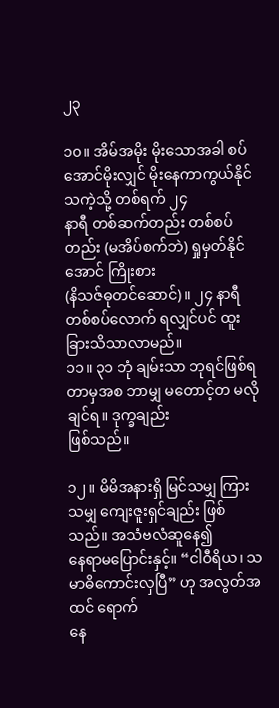၂၃

၁၀။ အိမ်အမိုး မိုးသောအခါ စပ်အောင်မိုးလျှင် မိုးနေကာကွယ်နိုင်သကဲ့သို့ တစ်ရက် ၂၄
နာရီ တစ်ဆက်တည်း တစ်စပ်တည်း (မအိပ်စက်ဘဲ) ရှုမှတ်နိုင်အောင် ကြိုးစား
(နိသဇ်ဓုတင်ဆောင်)။ ၂၄ နာရီ တစ်စပ်လောက် ရလျှင်ပင် ထူးခြားသိသာလာမည်။
၁၁။ ၃၁ ဘုံ ချမ်းသာ ဘုရင်ဖြစ်ရတာမှအစ ဘာမျှ မတောင့်တ မလိုချင်ရ။ ဒုက္ခချည်း
ဖြစ်သည်။

၁၂။ မိမိအနားရှိ မြင်သမျှ ကြားသမျှ ကျေးဇူးရှင်ချည်း ဖြစ်သည်။ အသံဗလံဆူနေ၍
နေရာမပြောင်းနှင့်။ “ငါဝီရိယ၊ သမာဓိကောင်းလှပြီ” ဟု အလွတ်အထင် ရောက်
နေ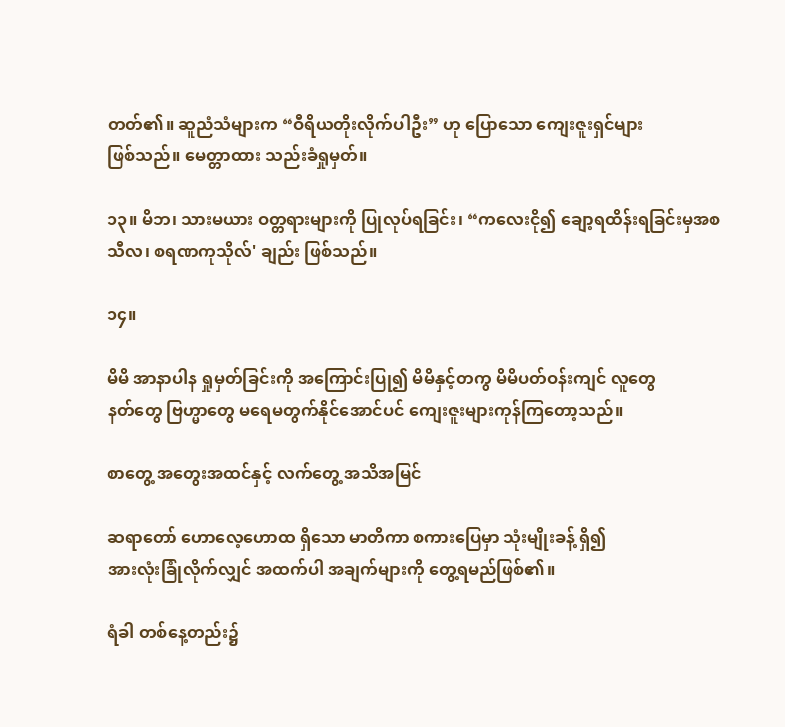တတ်၏။ ဆူညံသံများက “ဝီရိယတိုးလိုက်ပါဦး” ဟု ပြောသော ကျေးဇူးရှင်များ
ဖြစ်သည်။ မေတ္တာထား သည်းခံရှုမှတ်။

၁၃။ မိဘ၊ သားမယား ဝတ္တရားများကို ပြုလုပ်ရခြင်း၊ “ကလေးငို၍ ချော့ရထိန်းရခြင်းမှအစ
သီလ၊ စရဏကုသိုလ်' ချည်း ဖြစ်သည်။

၁၄။

မိမိ အာနာပါန ရှုမှတ်ခြင်းကို အကြောင်းပြု၍ မိမိနှင့်တကွ မိမိပတ်ဝန်းကျင် လူတွေ
နတ်တွေ ဗြဟ္မာတွေ မရေမတွက်နိုင်အောင်ပင် ကျေးဇူးများကုန်ကြတော့သည်။

စာတွေ့ အတွေးအထင်နှင့် လက်တွေ့ အသိအမြင်

ဆရာတော် ဟောလေ့ဟောထ ရှိသော မာတိကာ စကားပြေမှာ သုံးမျိုးခန့် ရှိ၍
အားလုံးခြုံလိုက်လျှင် အထက်ပါ အချက်များကို တွေ့ရမည်ဖြစ်၏။

ရံခါ တစ်နေ့တည်း၌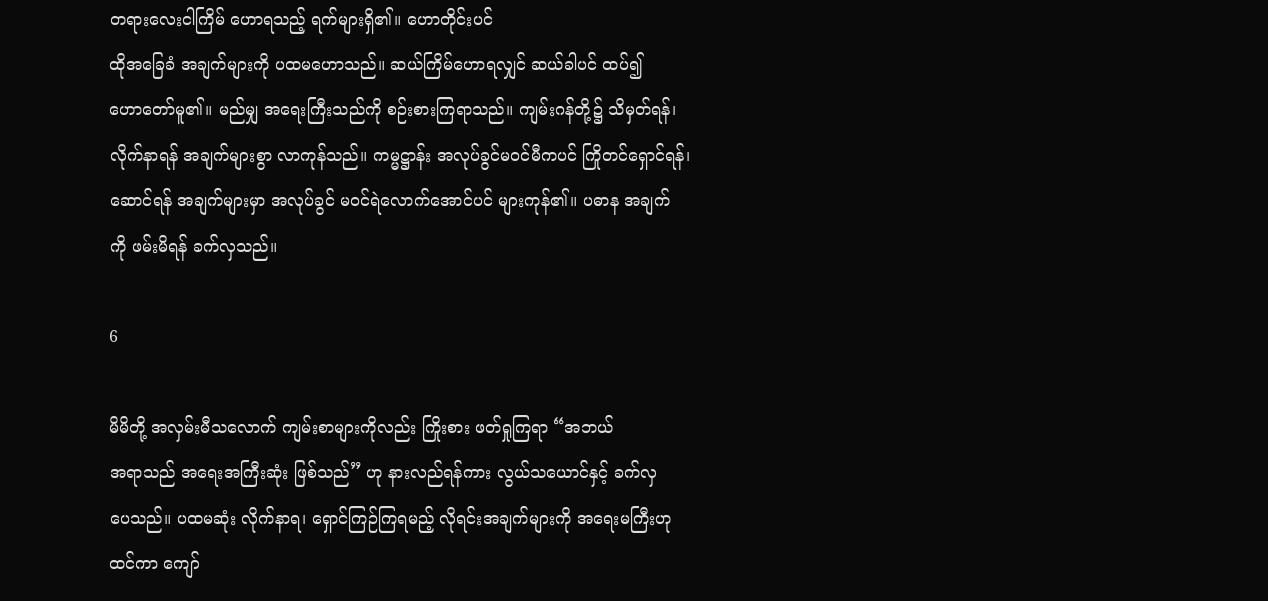တရားလေးငါကြိမ် ဟောရသည့် ရက်များရှိ၏။ ဟောတိုင်းပင်
ထိုအခြေခံ အချက်များကို ပထမဟောသည်။ ဆယ်ကြိမ်ဟောရလျှင် ဆယ်ခါပင် ထပ်၍
ဟောတော်မူ၏။ မည်မျှ အရေးကြီးသည်ကို စဉ်းစားကြရာသည်။ ကျမ်းဂန်တို့၌ သိမှတ်ရန်၊
လိုက်နာရန် အချက်များစွာ လာကုန်သည်။ ကမ္မဋ္ဌာန်း အလုပ်ခွင်မဝင်မီကပင် ကြိုတင်ရှောင်ရန်၊
ဆောင်ရန် အချက်များမှာ အလုပ်ခွင် မဝင်ရဲလောက်အောင်ပင် များကုန်၏။ ပဓာန အချက်
ကို ဖမ်းမိရန် ခက်လှသည်။

6

မိမိတို့ အလှမ်းမီသလောက် ကျမ်းစာများကိုလည်း ကြိုးစား ဖတ်ရှုကြရာ “အဘယ်
အရာသည် အရေးအကြီးဆုံး ဖြစ်သည်” ဟု နားလည်ရန်ကား လွယ်သယောင်နှင့် ခက်လှ
ပေသည်။ ပထမဆုံး လိုက်နာရ၊ ရှောင်ကြဉ်ကြရမည့် လိုရင်းအချက်များကို အရေးမကြီးဟု
ထင်ကာ ကျော်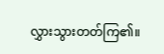လွှားသွားတတ်ကြ၏။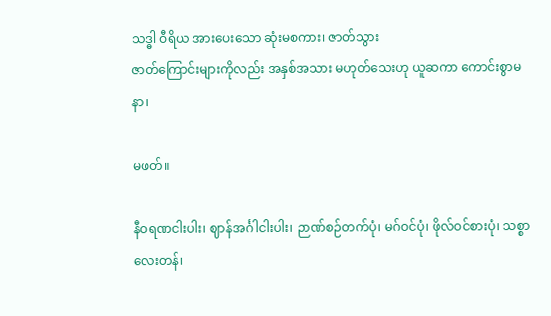သဒ္ဓါ ဝီရိယ အားပေးသော ဆုံးမစကား၊ ဇာတ်သွား
ဇာတ်ကြောင်းများကိုလည်း အနှစ်အသား မဟုတ်သေးဟု ယူဆကာ ကောင်းစွာမနာ၊

မဖတ်။

နီဝရဏငါးပါး၊ ဈာန်အင်္ဂါငါးပါး၊ ဉာဏ်စဉ်တက်ပုံ၊ မဂ်ဝင်ပုံ၊ ဖိုလ်ဝင်စားပုံ၊ သစ္စာ
လေးတန်၊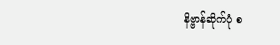နိဗ္ဗာန်ဆိုက်ပုံ စ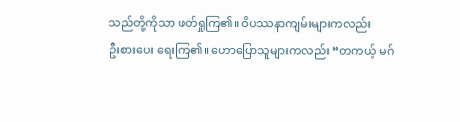သည်တို့ကိုသာ ဖတ်ရှုကြ၏။ ဝိပဿနာကျမ်းများကလည်း
ဦးစားပေး ရေးကြ၏။ ဟောပြောသူများကလည်း “တကယ့် မဂ်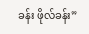ခန်း ဖိုလ်ခန်း”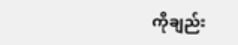ကိုချည်း